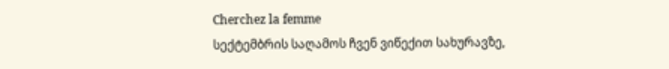Cherchez la femme
სექტემბრის საღამოს ჩვენ ვიწექით სახურავზე,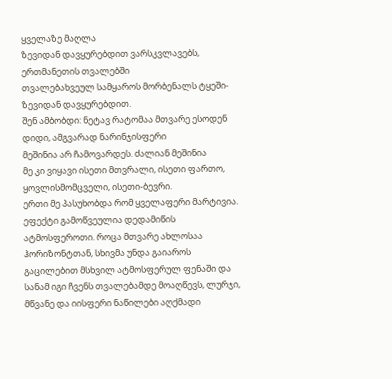ყველაზე მაღლა
ზევიდან დავყურებდით ვარსკვლავებს, ერთმანეთის თვალებში
თვალებახვეულ სამყაროს მორბენალს ტყეში-ზევიდან დავყურებდით.
შენ ამბობდი: ნეტავ რატომაა მთვარე ესოდენ დიდი, ამგვარად ნარინჯისფერი
მეშინია არ ჩამოვარდეს. ძალიან მეშინია
მე კი ვიყავი ისეთი მთვრალი, ისეთი ფართო, ყოვლისმომცველი, ისეთი-ბევრი.
ერთი მე პასუხობდა რომ ყველაფერი მარტივია. ეფექტი გამოწვეულია დედამიწის ატმოსფეროთი. როცა მთვარე ახლოსაა ჰორიზონტთან, სხივმა უნდა გაიაროს გაცილებით მსხვილ ატმოსფერულ ფენაში და სანამ იგი ჩვენს თვალებამდე მოაღწევს, ლურჯი, მწვანე და იისფერი ნაწილები აღქმადი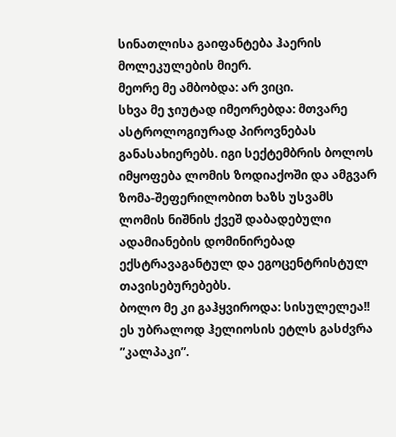სინათლისა გაიფანტება ჰაერის მოლეკულების მიერ.
მეორე მე ამბობდა: არ ვიცი.
სხვა მე ჯიუტად იმეორებდა: მთვარე ასტროლოგიურად პიროვნებას განასახიერებს. იგი სექტემბრის ბოლოს იმყოფება ლომის ზოდიაქოში და ამგვარ ზომა-შეფერილობით ხაზს უსვამს ლომის ნიშნის ქვეშ დაბადებული ადამიანების დომინირებად ექსტრავაგანტულ და ეგოცენტრისტულ თავისებურებებს.
ბოლო მე კი გაჰყვიროდა: სისულელეა!! ეს უბრალოდ ჰელიოსის ეტლს გასძვრა ”კალპაკი”.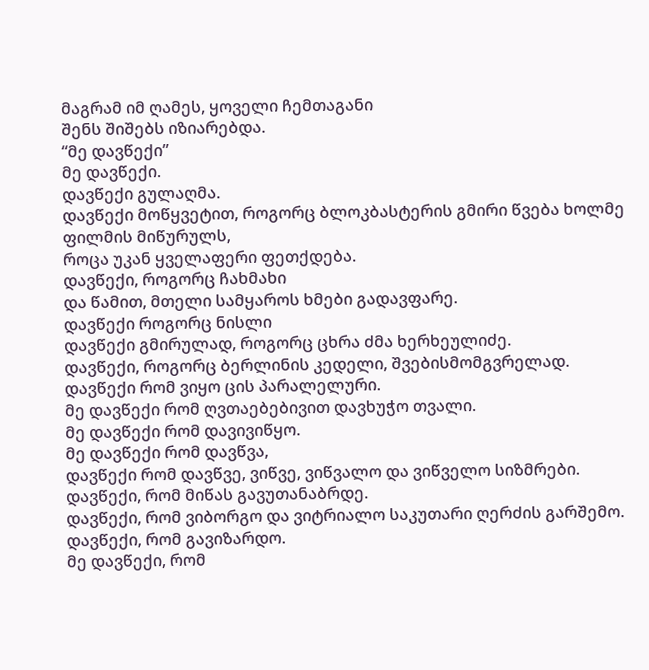მაგრამ იმ ღამეს, ყოველი ჩემთაგანი
შენს შიშებს იზიარებდა.
“მე დავწექი”
მე დავწექი.
დავწექი გულაღმა.
დავწექი მოწყვეტით, როგორც ბლოკბასტერის გმირი წვება ხოლმე
ფილმის მიწურულს,
როცა უკან ყველაფერი ფეთქდება.
დავწექი, როგორც ჩახმახი
და წამით, მთელი სამყაროს ხმები გადავფარე.
დავწექი როგორც ნისლი
დავწექი გმირულად, როგორც ცხრა ძმა ხერხეულიძე.
დავწექი, როგორც ბერლინის კედელი, შვებისმომგვრელად.
დავწექი რომ ვიყო ცის პარალელური.
მე დავწექი რომ ღვთაებებივით დავხუჭო თვალი.
მე დავწექი რომ დავივიწყო.
მე დავწექი რომ დავწვა,
დავწექი რომ დავწვე, ვიწვე, ვიწვალო და ვიწველო სიზმრები.
დავწექი, რომ მიწას გავუთანაბრდე.
დავწექი, რომ ვიბორგო და ვიტრიალო საკუთარი ღერძის გარშემო.
დავწექი, რომ გავიზარდო.
მე დავწექი, რომ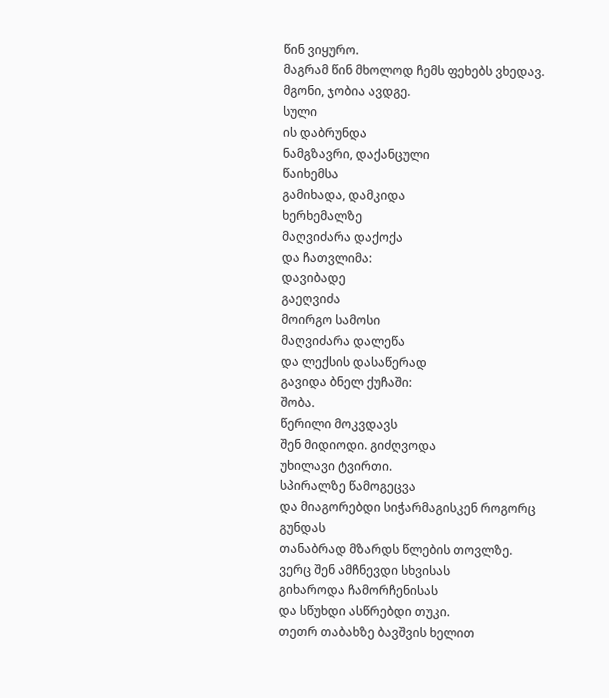წინ ვიყურო.
მაგრამ წინ მხოლოდ ჩემს ფეხებს ვხედავ.
მგონი, ჯობია ავდგე.
სული
ის დაბრუნდა
ნამგზავრი, დაქანცული
წაიხემსა
გამიხადა, დამკიდა
ხერხემალზე
მაღვიძარა დაქოქა
და ჩათვლიმა:
დავიბადე
გაეღვიძა
მოირგო სამოსი
მაღვიძარა დალეწა
და ლექსის დასაწერად
გავიდა ბნელ ქუჩაში:
შობა.
წერილი მოკვდავს
შენ მიდიოდი. გიძღვოდა
უხილავი ტვირთი.
სპირალზე წამოგეცვა
და მიაგორებდი სიჭარმაგისკენ როგორც გუნდას
თანაბრად მზარდს წლების თოვლზე.
ვერც შენ ამჩნევდი სხვისას
გიხაროდა ჩამორჩენისას
და სწუხდი ასწრებდი თუკი.
თეთრ თაბახზე ბავშვის ხელით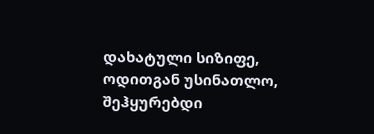დახატული სიზიფე,
ოდითგან უსინათლო, შეჰყურებდი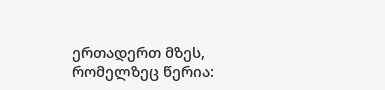ერთადერთ მზეს,
რომელზეც წერია: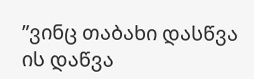”ვინც თაბახი დასწვა
ის დაწვა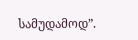სამუდამოდ”.